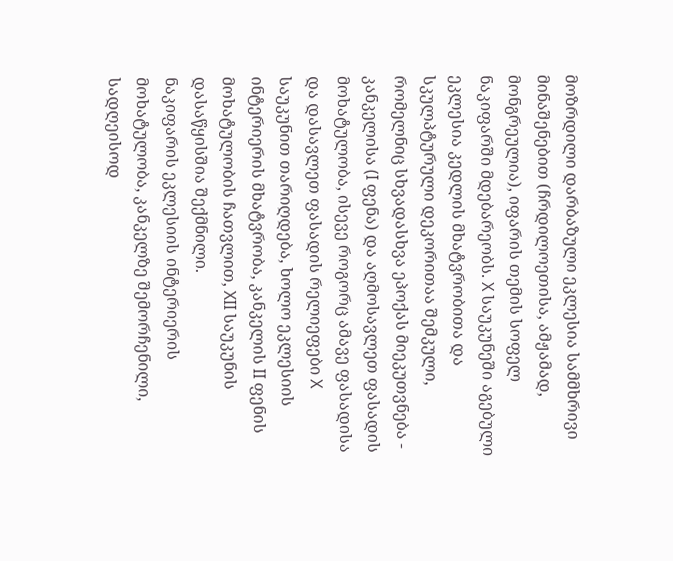მოზრდილი დარბაზული ეკლესია სამმხრივი მინაშენებით (ჩრდილოეთისა, ამჟამად, მონგრეულია), იფარის თემის სოფელ ნაკიფარში მდებარეობს. X საუკუნეში აგებული ეკლესია კედლის მხატვრობითა და სკულპტურული დეკორითაა შემკული, რომელნიც სხვადასხვა ეპოქას მიეკუთვნება - კანკელისა (I ფენა) და აღმოსავლეთ ფასადის მოხატულობა, ისევე როგორც ამავე ფასადისა და დასავლეთ ფასადის რელიეფები X საუკუნით თარიღდება, ხოლო ეკლესიის ინტერიერის მხატვრობა, კანკელის II ფენის მოხატულობის ჩათვლით, XII საუკუნის დასაწყისშია შექმნილი.
ნაკიფარის ეკლესიის ინტერიერის მოხატულობა, კანკელზე შემორჩენილი, სადღეისოდ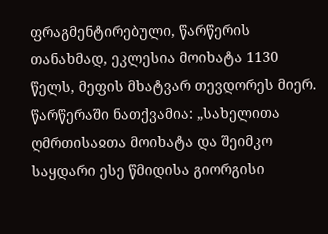ფრაგმენტირებული, წარწერის თანახმად, ეკლესია მოიხატა 1130 წელს, მეფის მხატვარ თევდორეს მიერ. წარწერაში ნათქვამია: „სახელითა ღმრთისაჲთა მოიხატა და შეიმკო საყდარი ესე წმიდისა გიორგისი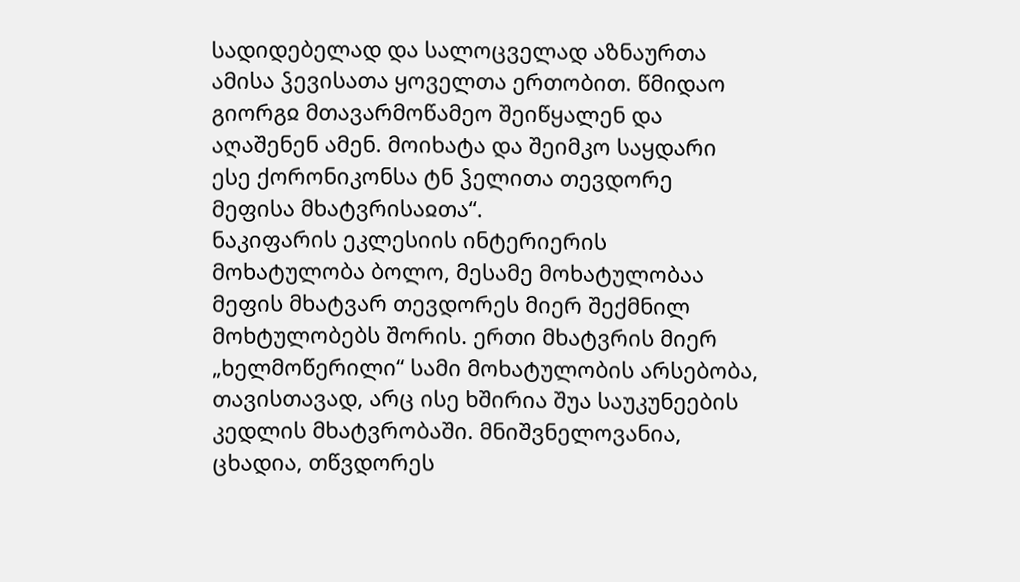სადიდებელად და სალოცველად აზნაურთა ამისა ჴევისათა ყოველთა ერთობით. წმიდაო გიორგჲ მთავარმოწამეო შეიწყალენ და აღაშენენ ამენ. მოიხატა და შეიმკო საყდარი ესე ქორონიკონსა ტნ ჴელითა თევდორე მეფისა მხატვრისაჲთა“.
ნაკიფარის ეკლესიის ინტერიერის მოხატულობა ბოლო, მესამე მოხატულობაა მეფის მხატვარ თევდორეს მიერ შექმნილ მოხტულობებს შორის. ერთი მხატვრის მიერ „ხელმოწერილი“ სამი მოხატულობის არსებობა, თავისთავად, არც ისე ხშირია შუა საუკუნეების კედლის მხატვრობაში. მნიშვნელოვანია, ცხადია, თწვდორეს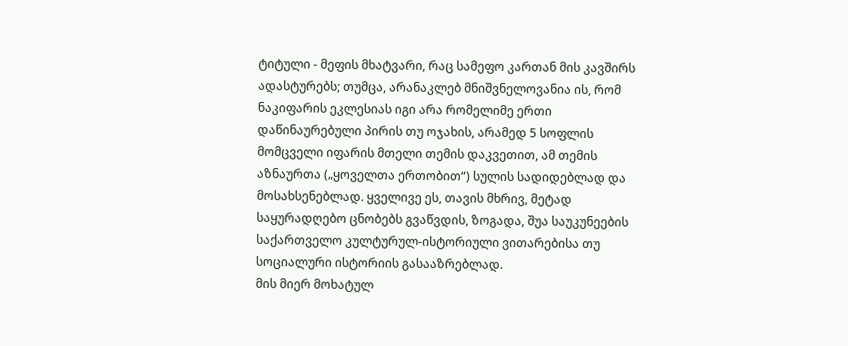ტიტული - მეფის მხატვარი, რაც სამეფო კართან მის კავშირს ადასტურებს; თუმცა, არანაკლებ მნიშვნელოვანია ის, რომ ნაკიფარის ეკლესიას იგი არა რომელიმე ერთი დაწინაურებული პირის თუ ოჯახის, არამედ 5 სოფლის მომცველი იფარის მთელი თემის დაკვეთით, ამ თემის აზნაურთა („ყოველთა ერთობით“) სულის სადიდებლად და მოსახსენებლად. ყველივე ეს, თავის მხრივ, მეტად საყურადღებო ცნობებს გვაწვდის, ზოგადა, შუა საუკუნეების საქართველო კულტურულ-ისტორიული ვითარებისა თუ სოციალური ისტორიის გასააზრებლად.
მის მიერ მოხატულ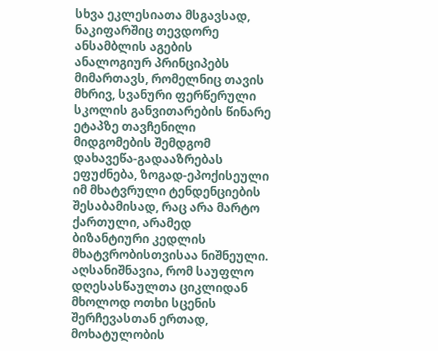სხვა ეკლესიათა მსგავსად, ნაკიფარშიც თევდორე ანსამბლის აგების ანალოგიურ პრინციპებს მიმართავს, რომელნიც თავის მხრივ, სვანური ფერწერული სკოლის განვითარების წინარე ეტაპზე თავჩენილი მიდგომების შემდგომ დახავეწა-გადააზრებას ეფუძნება, ზოგად-ეპოქისეული იმ მხატვრული ტენდენციების შესაბამისად, რაც არა მარტო ქართული, არამედ ბიზანტიური კედლის მხატვრობისთვისაა ნიშნეული.
აღსანიშნავია, რომ საუფლო დღესასწაულთა ციკლიდან მხოლოდ ოთხი სცენის შერჩევასთან ერთად, მოხატულობის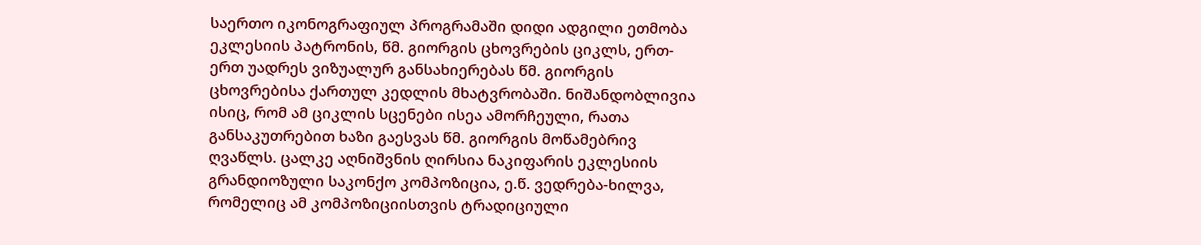საერთო იკონოგრაფიულ პროგრამაში დიდი ადგილი ეთმობა ეკლესიის პატრონის, წმ. გიორგის ცხოვრების ციკლს, ერთ-ერთ უადრეს ვიზუალურ განსახიერებას წმ. გიორგის ცხოვრებისა ქართულ კედლის მხატვრობაში. ნიშანდობლივია ისიც, რომ ამ ციკლის სცენები ისეა ამორჩეული, რათა განსაკუთრებით ხაზი გაესვას წმ. გიორგის მოწამებრივ ღვაწლს. ცალკე აღნიშვნის ღირსია ნაკიფარის ეკლესიის გრანდიოზული საკონქო კომპოზიცია, ე.წ. ვედრება-ხილვა, რომელიც ამ კომპოზიციისთვის ტრადიციული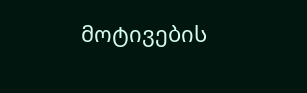მოტივების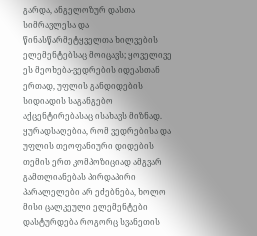გარდა, ანგელოზურ დასთა სიმრავლესა და წინასწარმეტყველთა ხილვების ელემენტებსაც მოიცავს; ყოველივე ეს მეოხება-ვედრების იდეასთან ერთად, უფლის განდიდების სიდიადის საგანგებო აქცენტირებასაც ისახავს მიზნად. ყურადსაღებია, რომ ვედრებისა და უფლის თეოფანიური დიდების თემის ერთ კომპოზიციად ამგვარ გამთლიანებას პირდაპირი პარალელები არ ეძებნება, ხოლო მისი ცალკეული ელემენტები დასტურდება როგორც სვანეთის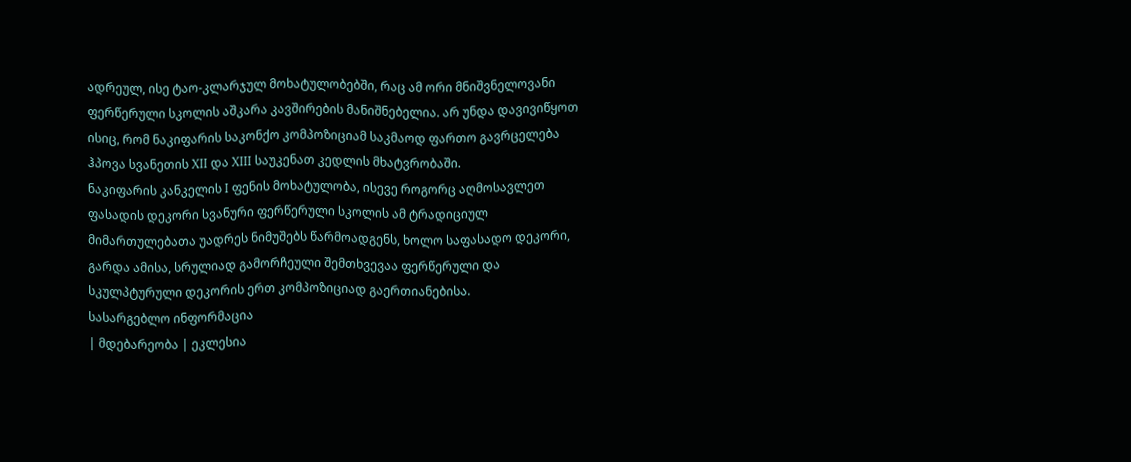ადრეულ, ისე ტაო-კლარჯულ მოხატულობებში, რაც ამ ორი მნიშვნელოვანი ფერწერული სკოლის აშკარა კავშირების მანიშნებელია. არ უნდა დავივიწყოთ ისიც, რომ ნაკიფარის საკონქო კომპოზიციამ საკმაოდ ფართო გავრცელება ჰპოვა სვანეთის XII და XIII საუკენათ კედლის მხატვრობაში.
ნაკიფარის კანკელის I ფენის მოხატულობა, ისევე როგორც აღმოსავლეთ ფასადის დეკორი სვანური ფერწერული სკოლის ამ ტრადიციულ მიმართულებათა უადრეს ნიმუშებს წარმოადგენს, ხოლო საფასადო დეკორი, გარდა ამისა, სრულიად გამორჩეული შემთხვევაა ფერწერული და სკულპტურული დეკორის ერთ კომპოზიციად გაერთიანებისა.
სასარგებლო ინფორმაცია
| მდებარეობა | ეკლესია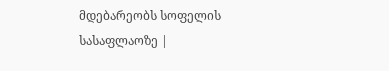მდებარეობს სოფელის სასაფლაოზე |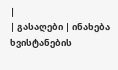|
| გასაღები | ინახება ხვისტანების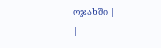ოჯახში |
|